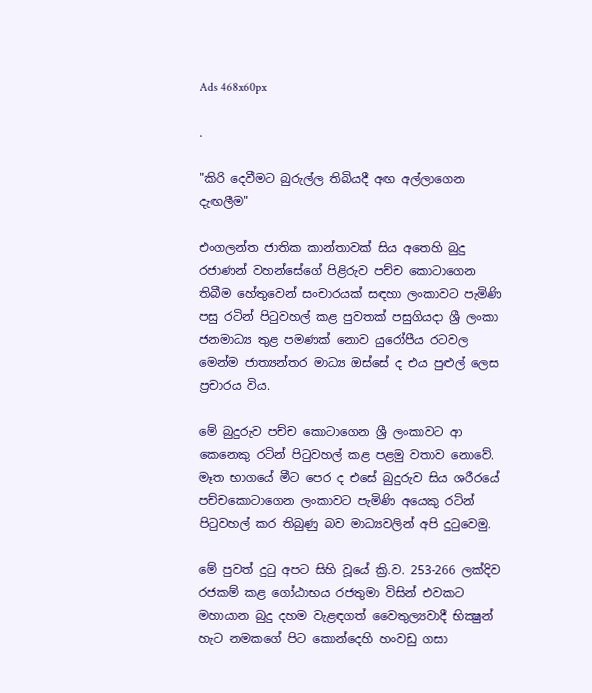Ads 468x60px

.

"කිරි දෙවීමට බුරුල්ල තිබියදී අඟ අල්ලාගෙන දැඟලීම"

එංගලන්ත ජාතික කාන්තාවක්‌ සිය අතෙහි බුදු රජාණන් වහන්සේගේ පිළිරුව පච්ච කොටාගෙන තිබීම හේතුවෙන් සංචාරයක්‌ සඳහා ලංකාවට පැමිණි පසු රටින් පිටුවහල් කළ පුවතක්‌ පසුගියදා ශ්‍රී ලංකා ජනමාධ්‍ය තුළ පමණක්‌ නොව යුරෝපීය රටවල මෙන්ම ජාත්‍යන්තර මාධ්‍ය ඔස්‌සේ ද එය පුළුල් ලෙස ප්‍රචාරය විය.

මේ බුදුරුව පච්ච කොටාගෙන ශ්‍රී ලංකාවට ආ කෙනෙකු රටින් පිටුවහල් කළ පළමු වතාව නොවේ. මෑත භාගයේ මීට පෙර ද එසේ බුදුරුව සිය ශරීරයේ පච්චකොටාගෙන ලංකාවට පැමිණි අයෙකු රටින් පිටුවහල් කර තිබුණු බව මාධ්‍යවලින් අපි දුටුවෙමු.

මේ පුවත් දුටු අපට සිහි වූයේ ක්‍රි.ව. 253-266 ලක්‌දිව රජකම් කළ ගෝඨාභය රජතුමා විසින් එවකට මහායාන බුදු දහම වැළඳගත් වෛතුල්‍යවාදී භික්‍ෂුන් හැට නමකගේ පිට කොන්දෙහි හංවඩු ගසා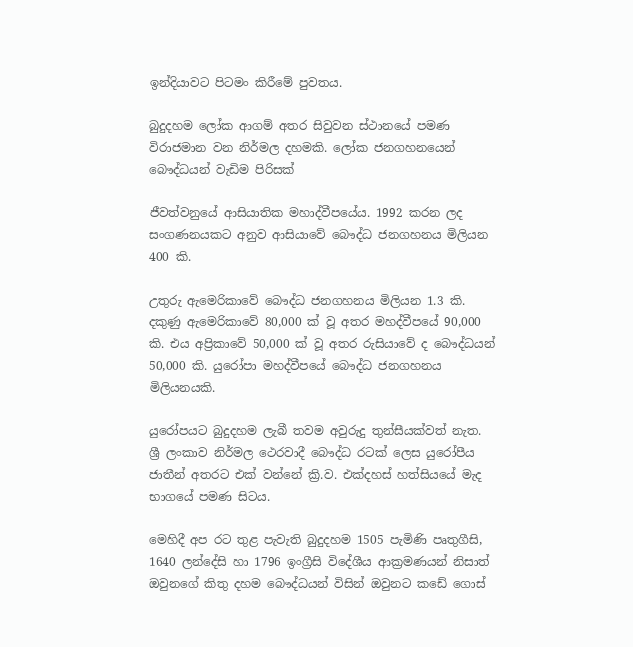ඉන්දියාවට පිටමං කිරීමේ පුවතය.

බුදුදහම ලෝක ආගම් අතර සිවුවන ස්‌ථානයේ පමණ විරාජමාන වන නිර්මල දහමකි. ලෝක ජනගහනයෙන් බෞද්ධයන් වැඩිම පිරිසක්‌

ජීවත්වනුයේ ආසියාතික මහාද්වීපයේය. 1992 කරන ලද සංගණනයකට අනුව ආසියාවේ බෞද්ධ ජනගහනය මිලියන 400 කි.

උතුරු ඇමෙරිකාවේ බෞද්ධ ජනගහනය මිලියන 1.3 කි. දකුණු ඇමෙරිකාවේ 80,000 ක්‌ වූ අතර මහද්වීපයේ 90,000 කි. එය අප්‍රිකාවේ 50,000 ක්‌ වූ අතර රුසියාවේ ද බෞද්ධයන් 50,000 කි. යුරෝපා මහද්වීපයේ බෞද්ධ ජනගහනය මිලියනයකි.

යුරෝපයට බුදුදහම ලැබී තවම අවුරුදු තුන්සීයක්‌වත් නැත. ශ්‍රී ලංකාව නිර්මල ථෙරවාදී බෞද්ධ රටක්‌ ලෙස යුරෝපීය ජාතීන් අතරට එක්‌ වන්නේ ක්‍රි.ව. එක්‌දහස්‌ හත්සියයේ මැද භාගයේ පමණ සිටය.

මෙහිදී අප රට තුළ පැවැති බුදුදහම 1505 පැමිණි පෘතුගීසි, 1640 ලන්දේසි හා 1796 ඉංග්‍රීසි විදේශීය ආක්‍රමණයන් නිසාත් ඔවුනගේ කිතු දහම බෞද්ධයන් විසින් ඔවුනට කඩේ ගොස්‌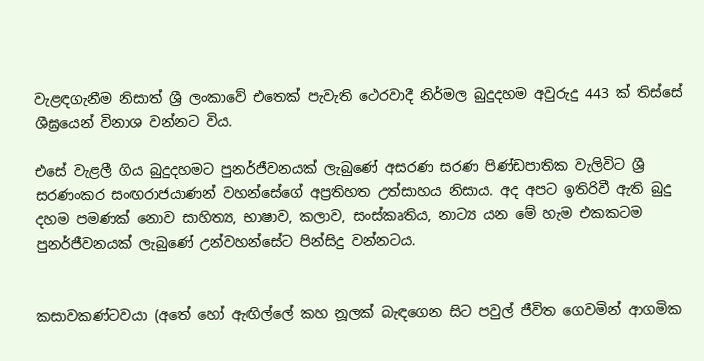වැළඳගැනීම නිසාත් ශ්‍රී ලංකාවේ එතෙක්‌ පැවැති ථෙරවාදී නිර්මල බුදුදහම අවුරුදු 443 ක්‌ තිස්‌සේ ශීඝ්‍රයෙන් විනාශ වන්නට විය.

එසේ වැළලී ගිය බුදුදහමට පුනර්ජීවනයක්‌ ලැබුණේ අසරණ සරණ පිණ්‌ඩපාතික වැලිවිට ශ්‍රී සරණංකර සංඟරාජයාණන් වහන්සේගේ අප්‍රතිහත උත්සාහය නිසාය. අද අපට ඉතිරිවී ඇති බුදු දහම පමණක්‌ නොව සාහිත්‍ය, භාෂාව, කලාව, සංස්‌කෘතිය, නාට්‍ය යන මේ හැම එකකටම පුනර්ජීවනයක්‌ ලැබුණේ උන්වහන්සේට පින්සිදු වන්නටය.


කසාවකණ්‌ටවයා (අතේ හෝ ඇඟිල්ලේ කහ නූලක්‌ බැඳගෙන සිට පවුල් ජීවිත ගෙවමින් ආගමික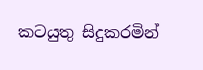කටයුතු සිදුකරමින්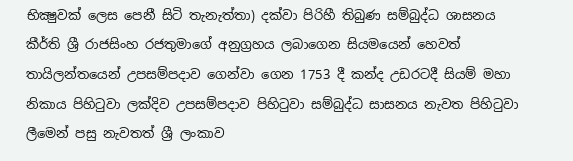භික්‍ෂුවක්‌ ලෙස පෙනී සිටි තැනැත්තා) දක්‌වා පිරිහී තිබුණ සම්බුද්ධ ශාසනය කීර්ති ශ්‍රී රාජසිංහ රජතුමාගේ අනුග්‍රහය ලබාගෙන සියමයෙන් හෙවත් තායිලන්තයෙන් උපසම්පදාව ගෙන්වා ගෙන 1753 දී කන්ද උඩරටදී සියම් මහා නිකාය පිහිටුවා ලක්‌දිව උපසම්පදාව පිහිටුවා සම්බුද්ධ සාසනය නැවත පිහිටුවා ලීමෙන් පසු නැවතත් ශ්‍රී ලංකාව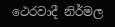ථෙරවාදී නිර්මල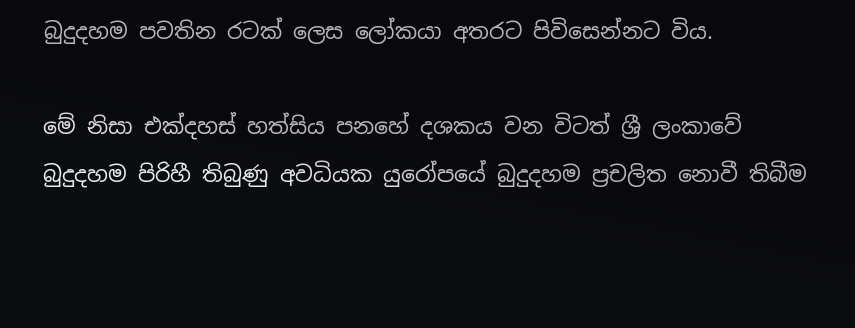බුදුදහම පවතින රටක්‌ ලෙස ලෝකයා අතරට පිවිසෙන්නට විය.

මේ නිසා එක්‌දහස්‌ හත්සිය පනහේ දශකය වන විටත් ශ්‍රී ලංකාවේ බුදුදහම පිරිහී තිබුණු අවධියක යුරෝපයේ බුදුදහම ප්‍රචලිත නොවී තිබීම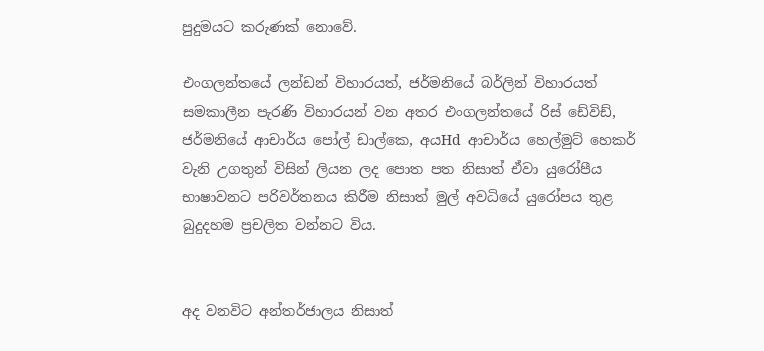පුදුමයට කරුණක්‌ නොවේ.

එංගලන්තයේ ලන්ඩන් විහාරයත්, ජර්මනියේ බර්ලින් විහාරයත් සමකාලීන පැරණි විහාරයන් වන අතර එංගලන්තයේ රිස්‌ ඩේවිඩ්, ජර්මනියේ ආචාර්ය පෝල් ඩාල්කෙ, අයHd ආචාර්ය හෙල්මුට්‌ හෙකර් වැනි උගතුන් විසින් ලියන ලද පොත පත නිසාත් ඒවා යුරෝපීය භාෂාවනට පරිවර්තනය කිරීම නිසාත් මුල් අවධියේ යුරෝපය තුළ බුදුදහම ප්‍රචලිත වන්නට විය.


අද වනවිට අන්තර්ජාලය නිසාත්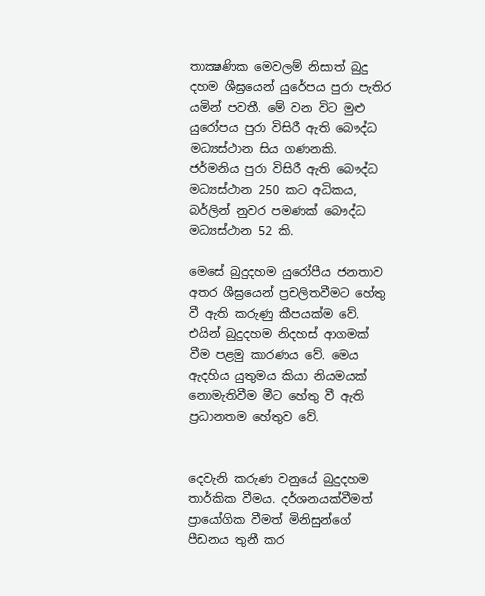තාක්‍ෂණික මෙවලම් නිසාත් බුදු දහම ශීඝ්‍රයෙන් යුරේපය පුරා පැතිර යමින් පවතී. මේ වන විට මුළු යුරෝපය පුරා විසිරී ඇති බෞද්ධ මධ්‍යස්‌ථාන සිය ගණනකි. ජර්මනිය පුරා විසිරී ඇති බෞද්ධ මධ්‍යස්‌ථාන 250 කට අධිකය, බර්ලින් නුවර පමණක්‌ බෞද්ධ මධ්‍යස්‌ථාන 52 කි.

මෙසේ බුදුදහම යුරෝපීය ජනතාව අතර ශීඝ්‍රයෙන් ප්‍රචලිතවීමට හේතු වී ඇති කරුණු කීපයක්‌ම වේ. එයින් බුදුදහම නිදහස්‌ ආගමක්‌ වීම පළමු කාරණය වේ. මෙය ඇදහිය යුතුමය කියා නියමයක්‌ නොමැතිවීම මීට හේතු වී ඇති ප්‍රධානතම හේතුව වේ.


දෙවැනි කරුණ වනුයේ බුදුදහම තාර්කික වීමය. දර්ශනයක්‌වීමත් ප්‍රායෝගික වීමත් මිනිසුන්ගේ පීඩනය තුනී කර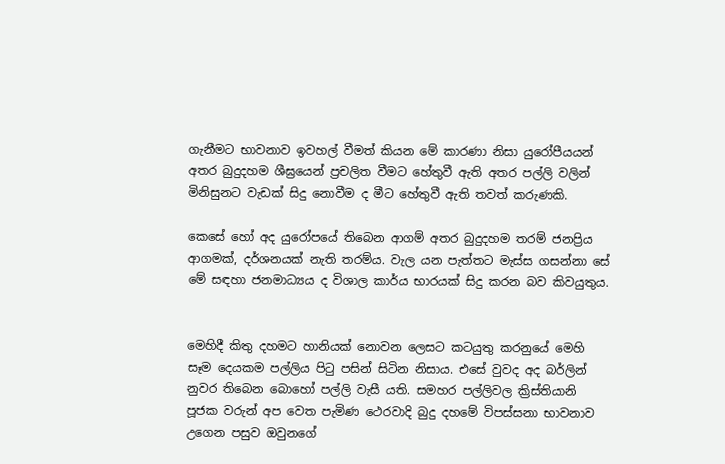ගැනීමට භාවනාව ඉවහල් වීමත් කියන මේ කාරණා නිසා යුරෝපීයයන් අතර බුදුදහම ශීඝ්‍රයෙන් ප්‍රචලිත වීමට හේතුවී ඇති අතර පල්ලි වලින් මිනිසුනට වැඩක්‌ සිදු නොවීම ද මීට හේතුවී ඇති තවත් කරුණකි.

කෙසේ හෝ අද යුරෝපයේ තිබෙන ආගම් අතර බුදුදහම තරම් ජනප්‍රිය ආගමක්‌, දර්ශනයක්‌ නැති තරම්ය. වැල යන පැත්තට මැස්‌ස ගසන්නා සේ මේ සඳහා ජනමාධ්‍යය ද විශාල කාර්ය භාරයක්‌ සිදු කරන බව කිවයුතුය.


මෙහිදී කිතු දහමට හානියක්‌ නොවන ලෙසට කටයුතු කරනුයේ මෙහි සෑම දෙයකම පල්ලිය පිටු පසින් සිටින නිසාය. එසේ වුවද අද බර්ලින් නුවර තිබෙන බොහෝ පල්ලි වැසී යති. සමහර පල්ලිවල ක්‍රිස්‌තියානි පූජක වරුන් අප වෙත පැමිණ ථෙරවාදි බුදු දහමේ විපස්‌සනා භාවනාව උගෙන පසුව ඔවුනගේ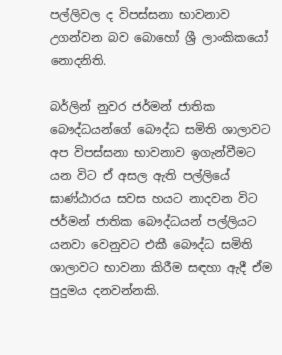පල්ලිවල ද විපස්‌සනා භාවනාව උගන්වන බව බොහෝ ශ්‍රී ලාංකිකයෝ නොදනිති.

බර්ලින් නුවර ජර්මන් ජාතික බෞද්ධයන්ගේ බෞද්ධ සමිති ශාලාවට අප විපස්‌සනා භාවනාව ඉගැන්වීමට යන විට ඒ අසල ඇති පල්ලියේ ඝාණ්‌ඨාරය සවස හයට නාදවන විට ජර්මන් ජාතික බෞද්ධයන් පල්ලියට යනවා වෙනුවට එකී බෞද්ධ සමිති ශාලාවට භාවනා කිරීම සඳහා ඇදී ඒම පුදුමය දනවන්නකි.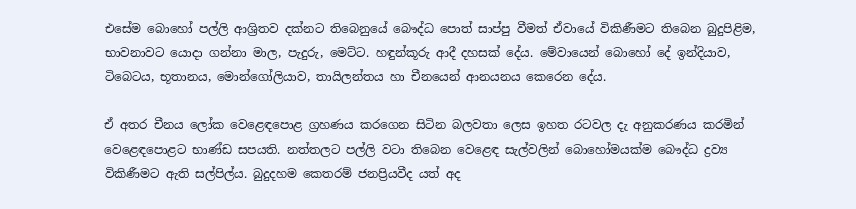එසේම බොහෝ පල්ලි ආශ්‍රිතව දක්‌නට තිබෙනුයේ බෞද්ධ පොත් සාප්පු වීමත් ඒවායේ විකිණීමට තිබෙන බුදුපිළිම, භාවනාවට යොදා ගන්නා මාල, පැදුරු, මෙට්‌ට. හඳුන්කූරු ආදී දහසක්‌ දේය. මේවායෙන් බොහෝ දේ ඉන්දියාව, ටිබෙටය, භූතානය, මොන්ගෝලියාව, තායිලන්තය හා චීනයෙන් ආනයනය කෙරෙන දේය.

ඒ අතර චීනය ලෝක වෙළෙඳපොළ ග්‍රහණය කරගෙන සිටින බලවතා ලෙස ඉහත රටවල දැ අනුකරණය කරමින් වෙළෙඳපොළට භාණ්‌ඩ සපයති. නත්තලට පල්ලි වටා තිබෙන වෙළෙඳ සැල්වලින් බොහෝමයක්‌ම බෞද්ධ ද්‍රව්‍ය විකිණීමට ඇති සල්පිල්ය. බුදුදහම කෙතරම් ජනප්‍රියවීද යත් අද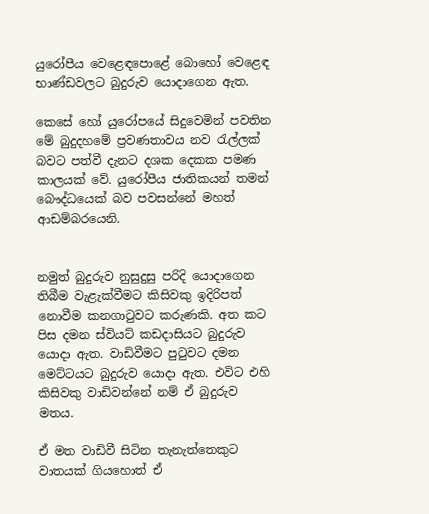යුරෝපීය වෙළෙඳපොළේ බොහෝ වෙළෙඳ භාණ්‌ඩවලට බුදුරුව යොදාගෙන ඇත.

කෙසේ හෝ යුරෝපයේ සිදුවෙමින් පවතින මේ බුදුදහමේ ප්‍රවණතාවය නව රැල්ලක්‌ බවට පත්වී දැනට දශක දෙකක පමණ කාලයක්‌ වේ. යුරෝපීය ජාතිකයන් තමන් බෞද්ධයෙක්‌ බව පවසන්නේ මහත් ආඩම්බරයෙනි.


නමුත් බුදුරුව නුසුදුසු පරිදි යොදාගෙන තිබීම වැළැක්‌වීමට කිසිවකු ඉදිරිපත් නොවීම කනගාටුවට කරුණකි. අත කට පිස දමන ස්‌වියට්‌ කඩදාසියට බුදුරුව යොදා ඇත. වාඩිවීමට පුටුවට දමන මෙට්‌ටයට බුදුරුව යොදා ඇත. එවිට එහි කිසිවකු වාඩිවන්නේ නම් ඒ බුදුරුව මතය.

ඒ මත වාඩිවී සිටින තැනැත්තෙකුට වාතයක්‌ ගියහොත් ඒ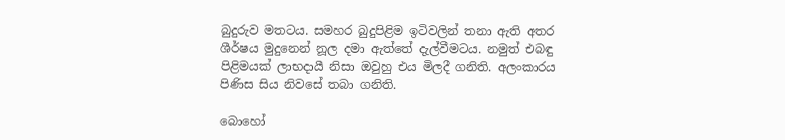බුදුරුව මතටය. සමහර බුදුපිළිම ඉටිවලින් තනා ඇති අතර ශීර්ෂය මුදුනෙන් නූල දමා ඇත්තේ දැල්වීමටය. නමුත් එබඳු පිළිමයක්‌ ලාභදායී නිසා ඔවුහු එය මිලදී ගනිති. අලංකාරය පිණිස සිය නිවසේ තබා ගනිති.

බොහෝ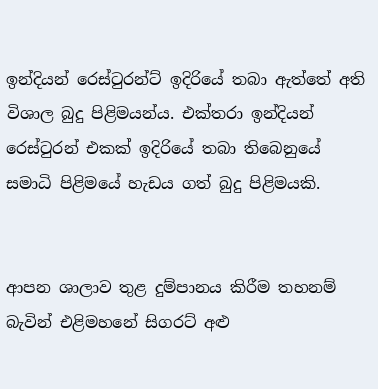ඉන්දියන් රෙස්‌ටුරන්ට්‌ ඉදිරියේ තබා ඇත්තේ අති විශාල බුදු පිළිමයන්ය. එක්‌තරා ඉන්දියන් රෙස්‌ටුරන් එකක්‌ ඉදිරියේ තබා තිබෙනුයේ සමාධි පිළිමයේ හැඩය ගත් බුදු පිළිමයකි.


ආපන ශාලාව තුළ දුම්පානය කිරීම තහනම් බැවින් එළිමහනේ සිගරට්‌ අළු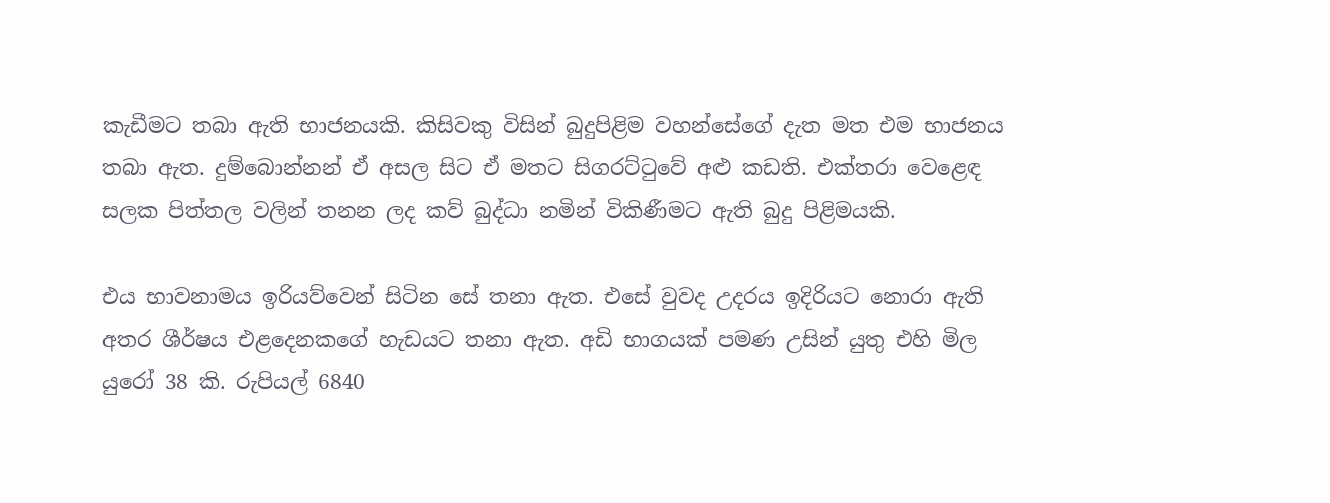කැඩීමට තබා ඇති භාජනයකි. කිසිවකු විසින් බුදුපිළිම වහන්සේගේ දැත මත එම භාජනය තබා ඇත. දුම්බොන්නන් ඒ අසල සිට ඒ මතට සිගරට්‌ටුවේ අළු කඩති. එක්‌තරා වෙළෙඳ සලක පිත්තල වලින් තනන ලද කව් බුද්ධා නමින් විකිණීමට ඇති බුදු පිළිමයකි.

එය භාවනාමය ඉරියව්වෙන් සිටින සේ තනා ඇත. එසේ වුවද උදරය ඉදිරියට නොරා ඇති අතර ශීර්ෂය එළදෙනකගේ හැඩයට තනා ඇත. අඩි භාගයක්‌ පමණ උසින් යුතු එහි මිල යුරෝ 38 කි. රුපියල් 6840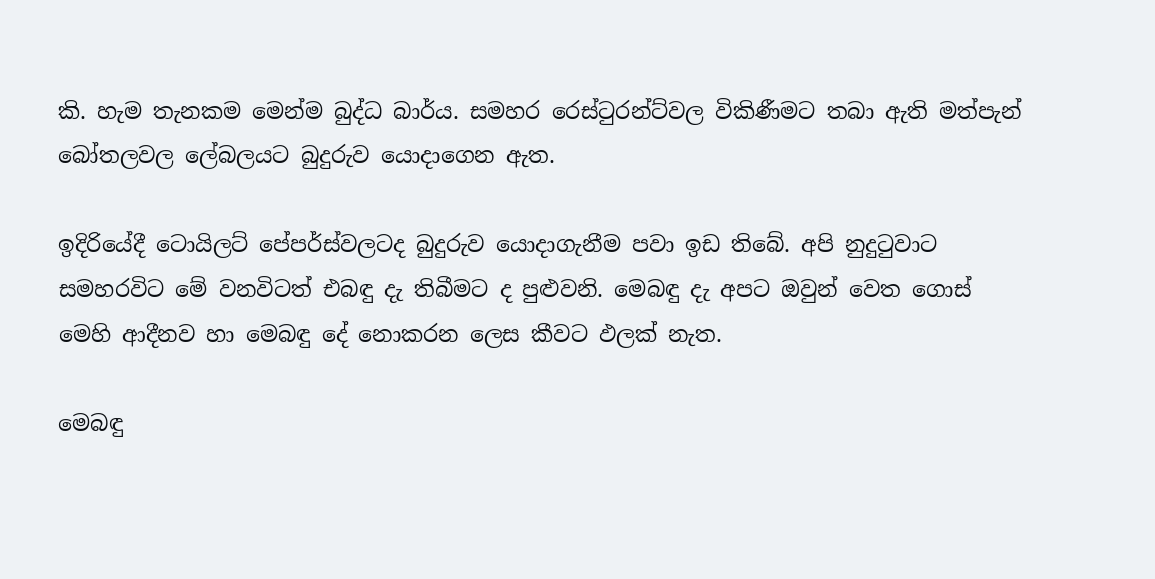කි. හැම තැනකම මෙන්ම බුද්ධ බාර්ය. සමහර රෙස්‌ටුරන්ට්‌වල විකිණීමට තබා ඇති මත්පැන් බෝතලවල ලේබලයට බුදුරුව යොදාගෙන ඇත.

ඉදිරියේදී ටොයිලට්‌ පේපර්ස්‌වලටද බුදුරුව යොදාගැනීම පවා ඉඩ තිබේ. අපි නුදුටුවාට සමහරවිට මේ වනවිටත් එබඳු දැ තිබීමට ද පුළුවනි. මෙබඳු දැ අපට ඔවුන් වෙත ගොස්‌ මෙහි ආදීනව හා මෙබඳු දේ නොකරන ලෙස කීවට ඵලක්‌ නැත.

මෙබඳු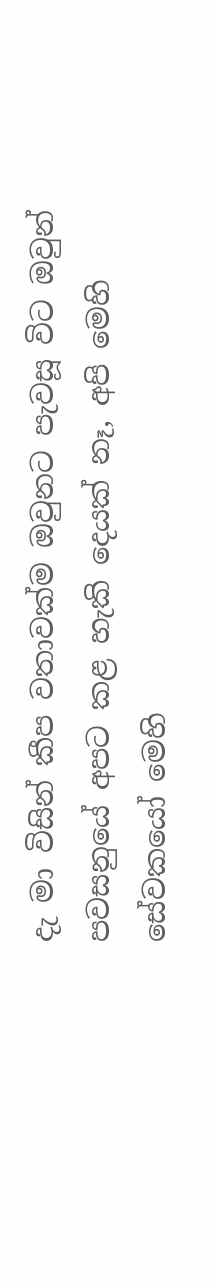දැ මා විසින් කීප වතාවක්‌ම ඔවුනට පැවසූ විට ඔවුන් පවසනුයේ අපට කළ හැකි දෙයක්‌ නෑ, අපි මෙහි සේවකයෝ මෙහි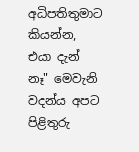අධිපතිතුමාට කියන්න, එයා දැන් නෑ" මෙවැනි වදන්ය අපට පිළිතුරු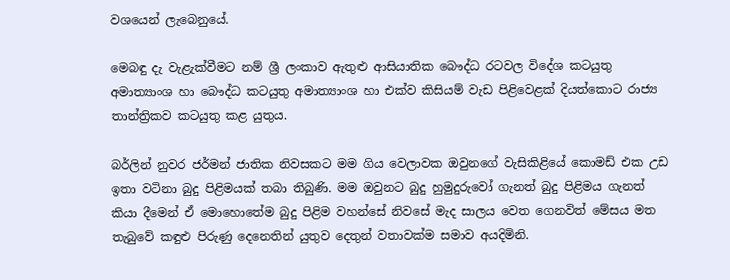වශයෙන් ලැබෙනුයේ.

මෙබඳු දැ වැළැක්‌වීමට නම් ශ්‍රී ලංකාව ඇතුළු ආසියාතික බෞද්ධ රටවල විදේශ කටයුතු අමාත්‍යාංශ හා බෞද්ධ කටයුතු අමාත්‍යාංශ හා එක්‌ව කිසියම් වැඩ පිළිවෙළක්‌ දියත්කොට රාජ්‍ය තාන්ත්‍රිකව කටයුතු කළ යුතුය.

බර්ලින් නුවර ජර්මන් ජාතික නිවසකට මම ගිය වෙලාවක ඔවුනගේ වැසිකිළියේ කොමඩ් එක උඩ ඉතා වටිනා බුදු පිළිමයක්‌ තබා තිබුණි. මම ඔවුනට බුදු හුමුදුරුවෝ ගැනත් බුදු පිළිමය ගැනත් කියා දීමෙන් ඒ මොහොතේම බුදු පිළිම වහන්සේ නිවසේ මැද සාලය වෙත ගෙනවිත් මේසය මත තැබුවේ කඳුළු පිරුණු දෙනෙතින් යුතුව දෙතුන් වතාවක්‌ම සමාව අයදිමිනි.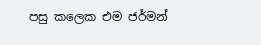පසු කලෙක එම ජර්මන්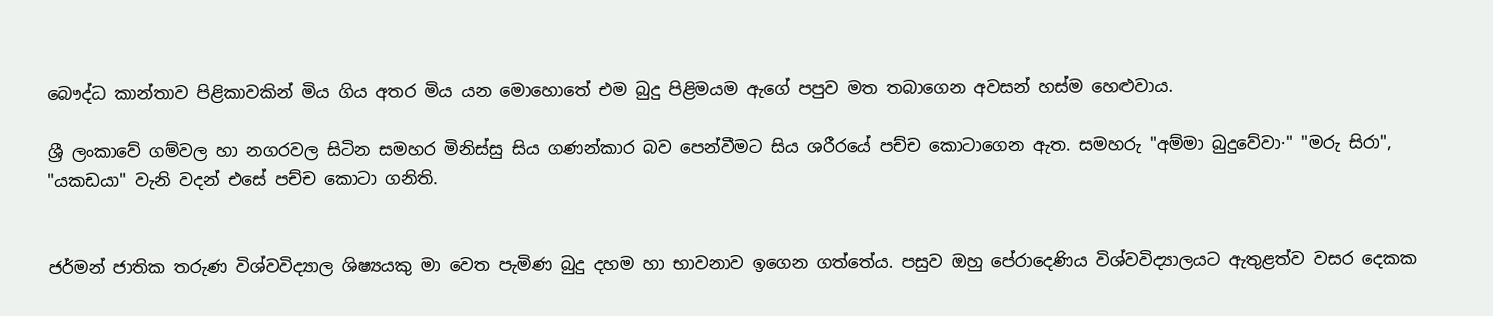බෞද්ධ කාන්තාව පිළිකාවකින් මිය ගිය අතර මිය යන මොහොතේ එම බුදු පිළිමයම ඇගේ පපුව මත තබාගෙන අවසන් හස්‌ම හෙළුවාය.

ශ්‍රී ලංකාවේ ගම්වල හා නගරවල සිටින සමහර මිනිස්‌සු සිය ගණන්කාර බව පෙන්වීමට සිය ශරීරයේ පච්ච කොටාගෙන ඇත. සමහරු "අම්මා බුදුවේවා·" "මරු සිරා", "යකඩයා" වැනි වදන් එසේ පච්ච කොටා ගනිති.


ජර්මන් ජාතික තරුණ විශ්වවිද්‍යාල ශිෂ්‍යයකු මා වෙත පැමිණ බුදු දහම හා භාවනාව ඉගෙන ගත්තේය. පසුව ඔහු පේරාදෙණිය විශ්වවිද්‍යාලයට ඇතුළත්ව වසර දෙකක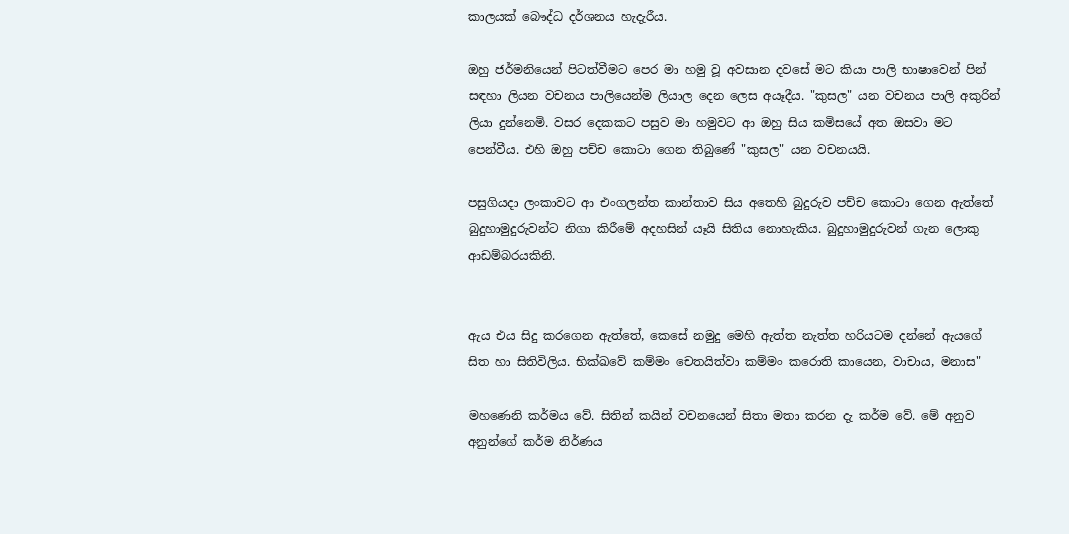කාලයක්‌ බෞද්ධ දර්ශනය හැදැරීය.

ඔහු ජර්මනියෙන් පිටත්වීමට පෙර මා හමු වූ අවසාන දවසේ මට කියා පාලි භාෂාවෙන් පින් සඳහා ලියන වචනය පාලියෙන්ම ලියාල දෙන ලෙස අයෑදීය. "කුසල" යන වචනය පාලි අකුරින් ලියා දුන්නෙමි. වසර දෙකකට පසුව මා හමුවට ආ ඔහු සිය කමිසයේ අත ඔසවා මට පෙන්වීය. එහි ඔහු පච්ච කොටා ගෙන තිබුණේ "කුසල" යන වචනයයි.

පසුගියදා ලංකාවට ආ එංගලන්ත කාන්තාව සිය අතෙහි බුදුරුව පච්ච කොටා ගෙන ඇත්තේ බුදුහාමුදුරුවන්ට නිගා කිරීමේ අදහසින් යෑයි සිතිය නොහැකිය. බුදුහාමුදුරුවන් ගැන ලොකු ආඩම්බරයකිනි.


ඇය එය සිදු කරගෙන ඇත්තේ, කෙසේ නමුදු මෙහි ඇත්ත නැත්ත හරියටම දන්නේ ඇයගේ සිත හා සිතිවිලිය. භික්‌ඛවේ කම්මං චෙතයිත්වා කම්මං කරොති කායෙන, වාචාය, මනාස"

මහණෙනි කර්මය වේ. සිතින් කයින් වචනයෙන් සිතා මතා කරන දැ කර්ම වේ. මේ අනුව අනුන්ගේ කර්ම නිර්ණය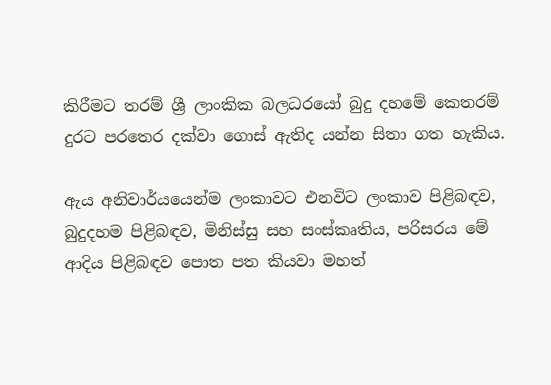කිරීමට තරම් ශ්‍රී ලාංකික බලධරයෝ බුදු දහමේ කෙතරම් දුරට පරතෙර දක්‌වා ගොස්‌ ඇතිද යන්න සිතා ගත හැකිය.

ඇය අනිවාර්යයෙන්ම ලංකාවට එනවිට ලංකාව පිළිබඳව, බුදුදහම පිළිබඳව, මිනිස්‌සු සහ සංස්‌කෘතිය, පරිසරය මේ ආදිය පිළිබඳව පොත පත කියවා මහත්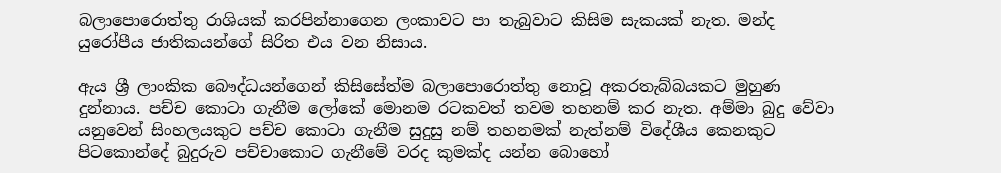බලාපොරොත්තු රාශියක්‌ කරපින්නාගෙන ලංකාවට පා තැබුවාට කිසිම සැකයක්‌ නැත. මන්ද යුරෝපීය ජාතිකයන්ගේ සිරිත එය වන නිසාය.

ඇය ශ්‍රී ලාංකික බෞද්ධයන්ගෙන් කිසිසේත්ම බලාපොරොත්තු නොවූ අකරතැබ්බයකට මුහුණ දුන්නාය. පච්ච කොටා ගැනීම ලෝකේ මොනම රටකවත් තවම තහනම් කර නැත. අම්මා බුදු වේවා යනුවෙන් සිංහලයකුට පච්ච කොටා ගැනීම සුදුසු නම් තහනමක්‌ නැත්නම් විදේශීය කෙනකුට පිටකොන්දේ බුදුරුව පච්චාකොට ගැනීමේ වරද කුමක්‌ද යන්න බොහෝ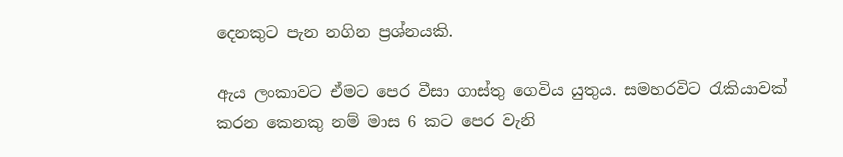දෙනකුට පැන නගින ප්‍රශ්නයකි.

ඇය ලංකාවට ඒමට පෙර වීසා ගාස්‌තු ගෙවිය යුතුය. සමහරවිට රැකියාවක්‌ කරන කෙනකු නම් මාස 6 කට පෙර වැනි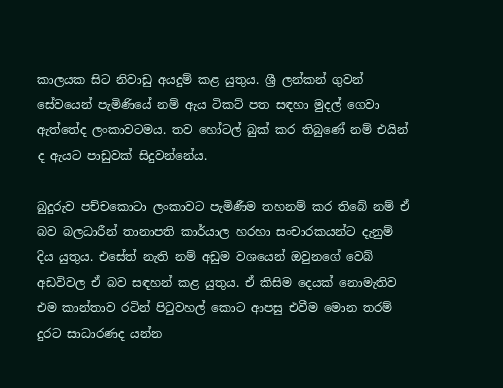කාලයක සිට නිවාඩු අයදුම් කළ යුතුය. ශ්‍රී ලන්කන් ගුවන් සේවයෙන් පැමිණියේ නම් ඇය ටිකට්‌ පත සඳහා මුදල් ගෙවා ඇත්තේද ලංකාවටමය. තව හෝටල් බුක්‌ කර තිබුණේ නම් එයින් ද ඇයට පාඩුවක්‌ සිදුවන්නේය.

බුදුරුව පච්චකොටා ලංකාවට පැමිණීම තහනම් කර තිබේ නම් ඒ බව බලධාරීන් තානාපති කාර්යාල හරහා සංචාරකයන්ට දැනුම් දිය යුතුය. එසේත් නැති නම් අඩුම වශයෙන් ඔවුනගේ වෙබ් අඩවිවල ඒ බව සඳහන් කළ යුතුය. ඒ කිසිම දෙයක්‌ නොමැතිව එම කාන්තාව රටින් පිටුවහල් කොට ආපසු එවීම මොන තරම් දුරට සාධාරණද යන්න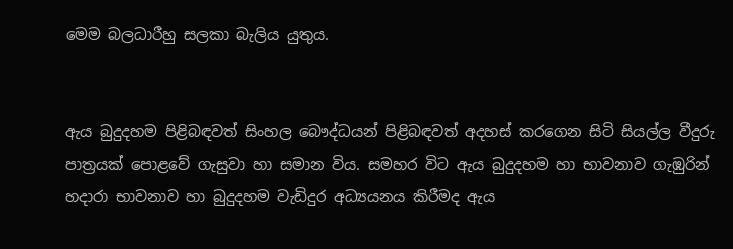මෙම බලධාරීහු සලකා බැලිය යුතුය.


ඇය බුදුදහම පිළිබඳවත් සිංහල බෞද්ධයන් පිළිබඳවත් අදහස්‌ කරගෙන සිටි සියල්ල වීදුරු පාත්‍රයක්‌ පොළවේ ගැසුවා හා සමාන විය. සමහර විට ඇය බුදුදහම හා භාවනාව ගැඹුරින් හදාරා භාවනාව හා බුදුදහම වැඩිදුර අධ්‍යයනය කිරීමද ඇය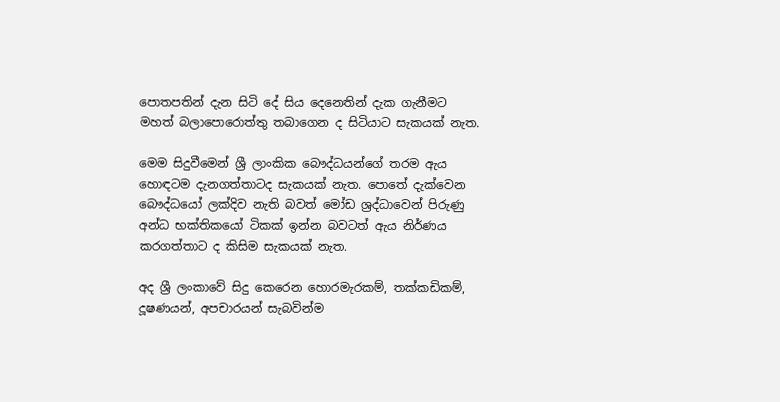පොතපතින් දැන සිටි දේ සිය දෙනෙතින් දැක ගැනීමට මහත් බලාපොරොත්තු තබාගෙන ද සිටියාට සැකයක්‌ නැත.

මෙම සිදුවීමෙන් ශ්‍රී ලාංකික බෞද්ධයන්ගේ තරම ඇය හොඳටම දැනගත්තාටද සැකයක්‌ නැත. පොතේ දැක්‌වෙන බෞද්ධයෝ ලක්‌දිව නැති බවත් මෝඩ ශ්‍රද්ධාවෙන් පිරුණු අන්ධ භක්‌තිකයෝ ටිකක්‌ ඉන්න බවටත් ඇය නිර්ණය කරගත්තාට ද කිසිම සැකයක්‌ නැත.

අද ශ්‍රී ලංකාවේ සිදු කෙරෙන හොරමැරකම්, තක්‌කඩිකම්, දූෂණයන්, අපචාරයන් සැබවින්ම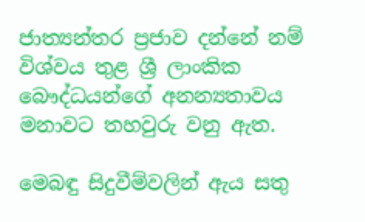ජාත්‍යන්තර ප්‍රජාව දන්නේ නම් විශ්වය තුළ ශ්‍රී ලාංකික බෞද්ධයන්ගේ අනන්‍යතාවය මනාවට තහවුරු වනු ඇත.

මෙබඳු සිදුවීම්වලින් ඇය සතු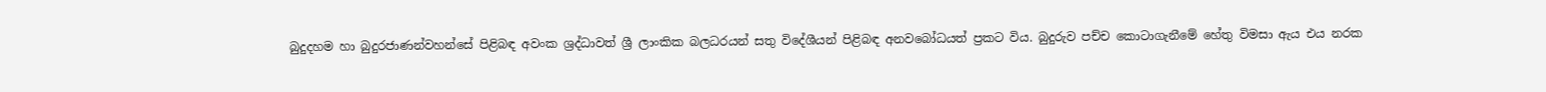බුදුදහම හා බුදුරජාණන්වහන්සේ පිළිබඳ අවංක ශ්‍රද්ධාවත් ශ්‍රී ලාංකික බලධරයන් සතු විදේශීයන් පිළිබඳ අනවබෝධයත් ප්‍රකට විය. බුදුරුව පච්ච කොටාගැනීමේ හේතු විමසා ඇය එය නරක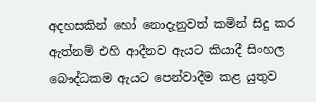අදහසකින් හෝ නොදැනුවත් කමින් සිදු කර ඇත්නම් එහි ආදීනව ඇයට කියාදී සිංහල බෞද්ධකම ඇයට පෙන්වාදීම කළ යුතුව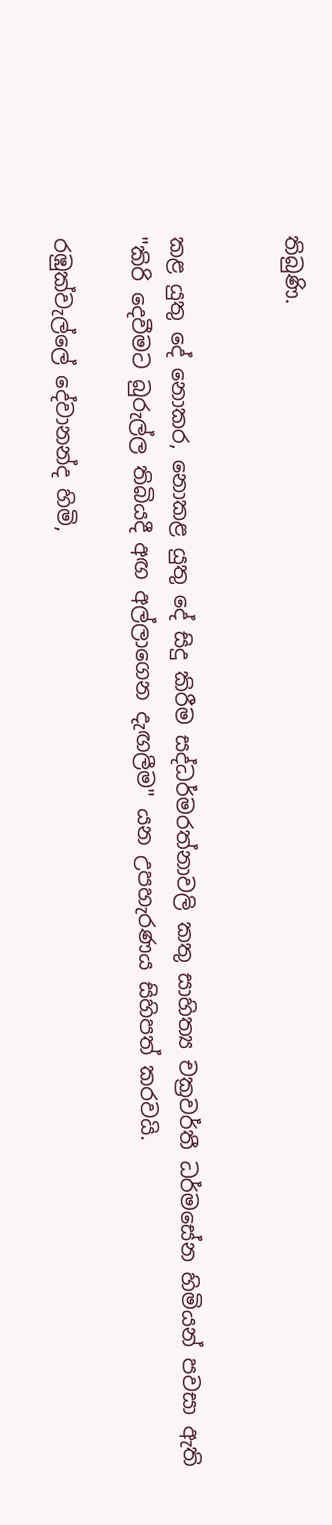තිබුණි.


කළ යුතු දේ නොකර, නොකළ යුතු දේ සිදු කිරීම සද්ධර්මරත්නාවලි කතු සාහිත්‍ය චක්‍රවර්තී ධර්මසේන හිමියන් පවසා ඇති "කිරි දෙවීමට බුරුල්ල තිබියදී අඟ අල්ලාගෙන දැඟලීම" යන උපහැරණය සිහිපත් කරවයි.

රඹුක්‌වැල්ලේ දේවානන්ද හිමි,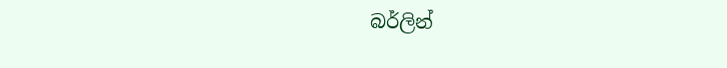බර්ලින්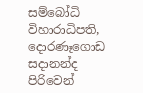සම්බෝධි විහාරාධිපති,
දොරණෑගොඩ සදානන්ද
පිරිවෙන්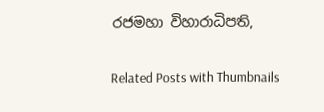රජමහා විහාරාධිපති,

Related Posts with Thumbnails